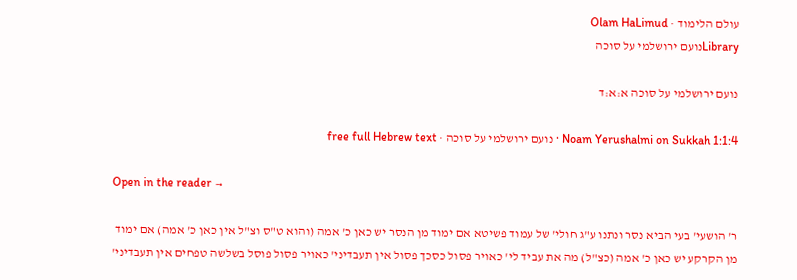עולם הלימוד · Olam HaLimud
Libraryנועם ירושלמי על סוכה

נועם ירושלמי על סוכה א:א:ד

Noam Yerushalmi on Sukkah 1:1:4 · נועם ירושלמי על סוכה · free full Hebrew text

Open in the reader →

ר' הושעי' בעי הביא נסר ונתנו ע"ג חולי' של עמוד פשיטא אם ימוד מן הנסר יש כאן כ' אמה (והוא ט"ס וצ"ל אין כאן כ' אמה) אם ימוד מן הקרקע יש כאן כ' אמה (כצ"ל) מה את עביד לי' כאויר פסול כסכך פסול אין תעבדיני' כאויר פסול פוסל בשלשה טפחים אין תעבדיני'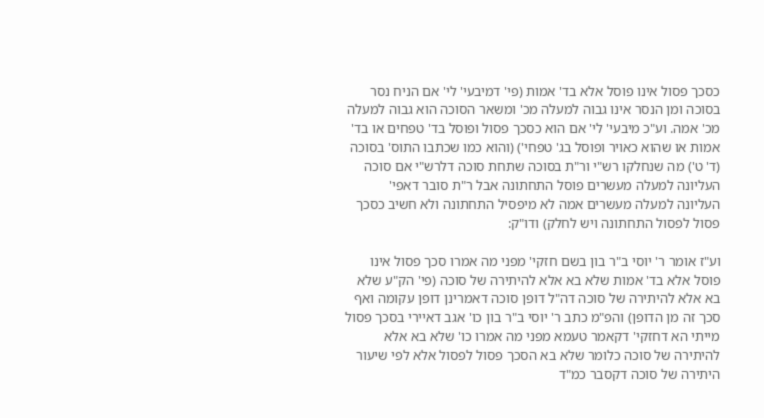כסכך פסול אינו פוסל אלא בד' אמות (פי' דמיבעי' לי' אם הניח נסר בסוכה ומן הנסר אינו גבוה למעלה מכ' ומשאר הסוכה הוא גבוה למעלה מכ' אמה. וע"כ מיבעי' לי' אם הוא כסכך פסול ופוסל בד' טפחים או בד' אמות או שהוא כאויר ופוסל בג' טפחי') (והוא כמו שכתבו התוס' בסוכה (ד' ט') מה שנחלקו רש"י ור"ת בסוכה שתחת סוכה דלרש"י אם סוכה העליונה למעלה מעשרים פוסל התחתונה אבל ר"ת סובר דאפי' העליונה למעלה מעשרים אמה לא מיפסיל התחתונה ולא חשיב כסכך פסול לפסול התחתונה ויש לחלק) ודו"ק:

וע"ז אומר ר' יוסי ב"ר בון בשם חזקי' מפני מה אמרו סכך פסול אינו פוסל אלא בד' אמות שלא בא אלא להיתירה של סוכה (פי' הק"ע שלא בא אלא להיתירה של סוכה דה"ל דופן סוכה דאמרינן דופן עקומה ואף סכך זה מן הדופן) והפ"מ כתב ר' יוסי ב"ר בון כו' אגב דאיירי בסכך פסול מייתי הא דחזקי' דקאמר טעמא מפני מה אמרו כו' שלא בא אלא להיתירה של סוכה כלומר שלא בא הסכך פסול לפסול אלא לפי שיעור היתירה של סוכה דקסבר כמ"ד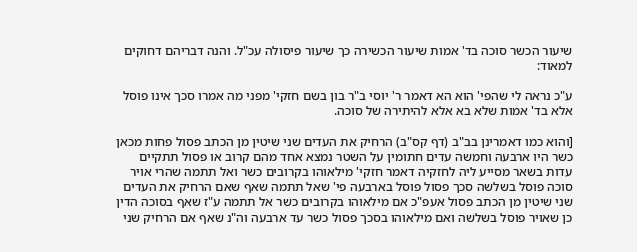שיעור הכשר סוכה בד' אמות שיעור הכשירה כך שיעור פיסולה עכ"ל. והנה דבריהם דחוקים למאוד:

ע"כ נראה לי שהפי' הוא הא דאמר ר' יוסי ב"ר בון בשם חזקי' מפני מה אמרו סכך אינו פוסל אלא בד' אמות שלא בא אלא להיתירה של סוכה.

[והוא כמו דאמרינן בב"ב (דף קס"ב) הרחיק את העדים שני שיטין מן הכתב פסול פחות מכאן כשר היו ארבעה וחמשה עדים חתומין על השטר נמצא אחד מהם קרוב או פסול תתקיים עדות בשאר מסייע ליה לחזקיה דאמר חזקי' מילאוהו בקרובים כשר ואל תתמה שהרי אויר סוכה פוסל בשלשה סכך פסול פוסל בארבעה פי' שאל תתמה שאף שאם הרחיק את העדים שני שיטין מן הכתב פסול אעפ"כ אם מילאוהו בקרובים כשר אל תתמה ע"ז שאף בסוכה הדין כן שאויר פוסל בשלשה ואם מילאוהו בסכך פסול כשר עד ארבעה וה"נ שאף אם הרחיק שני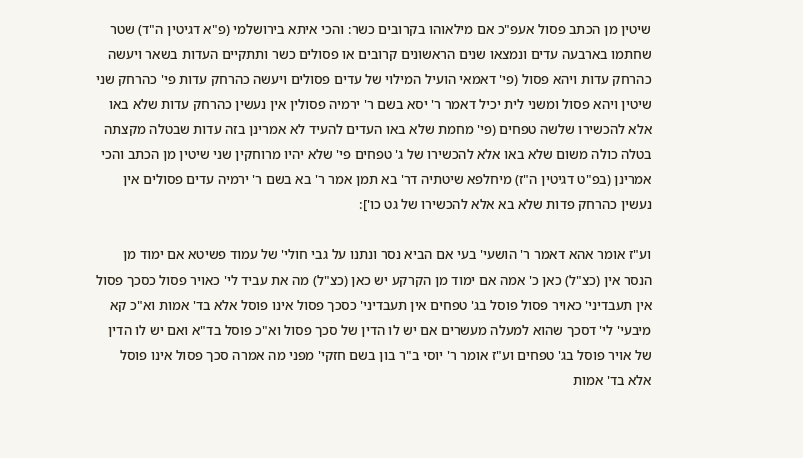שיטין מן הכתב פסול אעפ"כ אם מילאוהו בקרובים כשר: והכי איתא בירושלמי (פ"א דגיטין ה"ד) שטר שחתמו בארבעה עדים ונמצאו שנים הראשונים קרובים או פסולים כשר ותתקיים העדות בשאר ויעשה כהרחק עדות ויהא פסול (פי' דאמאי הועיל המילוי של עדים פסולים ויעשה כהרחק עדות פי' כהרחק שני שיטין ויהא פסול ומשני לית יכיל דאמר ר' יסא בשם ר' ירמיה פסולין אין נעשין כהרחק עדות שלא באו אלא להכשירו שלשה טפחים (פי' מחמת שלא באו העדים להעיד לא אמרינן בזה עדות שבטלה מקצתה בטלה כולה משום שלא באו אלא להכשירו של ג' טפחים פי' שלא יהיו מרוחקין שני שיטין מן הכתב והכי אמרינן (בפ"ט דגיטין ה"ז) מיחלפא שיטתיה דר' בא תמן אמר ר' בא בשם ר' ירמיה עדים פסולים אין נעשין כהרחק פדות שלא בא אלא להכשירו של גט כו']:

וע"ז אומר אהא דאמר ר' הושעי' בעי אם הביא נסר ונתנו על גבי חולי' של עמוד פשיטא אם ימוד מן הנסר אין (כצ"ל) כאן כ' אמה אם ימוד מן הקרקע יש כאן (כצ"ל) מה את עביד לי' כאויר פסול כסכך פסול אין תעבדיני' כאויר פסול פוסל בג' טפחים אין תעבדיני' כסכך פסול אינו פוסל אלא בד' אמות וא"כ קא מיבעי' לי' דסכך שהוא למעלה מעשרים אם יש לו הדין של סכך פסול וא"כ פוסל בד"א ואם יש לו הדין של אויר פוסל בג' טפחים וע"ז אומר ר' יוסי ב"ר בון בשם חזקי' מפני מה אמרה סכך פסול אינו פוסל אלא בד' אמות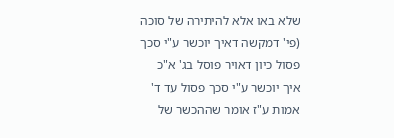שלא באו אלא להיתירה של סוכה (פי' דמקשה דאיך יוכשר ע"י סכך פסול כיון דאויר פוסל בג' א"כ איך יוכשר ע"י סכך פסול עד ד' אמות ע"ז אומר שההכשר של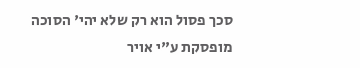סכך פסול הוא רק שלא יהי' הסוכה מופסקת ע"י אויר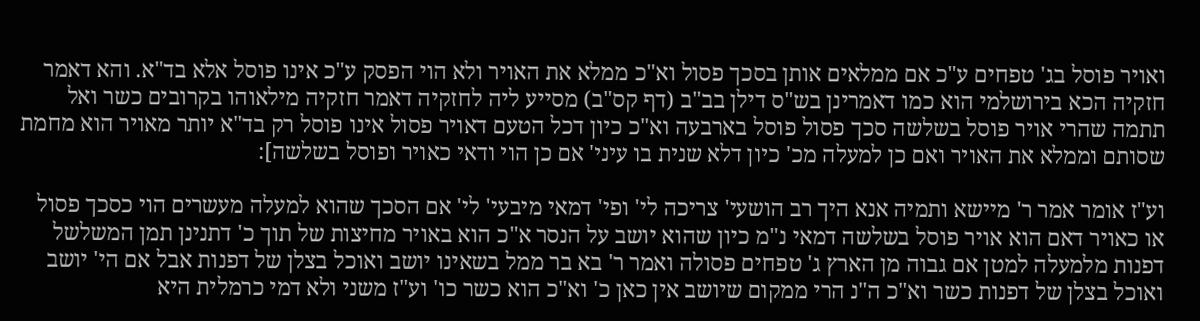ואויר פוסל בג' טפחים ע"כ אם ממלאים אותן בסכך פסול וא"כ ממלא את האויר ולא הוי הפסק ע"כ אינו פוסל אלא בד"א. והא דאמר חזקיה הכא בירושלמי הוא כמו דאמרינן בש"ס דילן בב"ב (דף קס"ב) מסייע ליה לחזקיה דאמר חזקיה מילאוהו בקרובים כשר ואל תתמה שהרי אויר פוסל בשלשה סכך פסול פוסל בארבעה וא"כ כיון דכל הטעם דאויר פסול אינו פוסל רק בד"א יותר מאויר הוא מחמת שסותם וממלא את האויר ואם כן למעלה מכ' כיון דלא שנית בו עיני' אם כן הוי ודאי כאויר ופוסל בשלשה]:

וע"ז אומר אמר ר' מיישא ותמיה אנא היך רב הושעי' צריכה לי' ופי' דמאי מיבעי' לי' אם הסכך שהוא למעלה מעשרים הוי כסכך פסול או כאויר דאם הוא אויר פוסל בשלשה דמאי נ"מ כיון שהוא יושב על הנסר א"כ הוא באויר מחיצות של תוך כ' דתנינן תמן המשלשל דפנות מלמעלה למטן אם גבוה מן הארץ ג' טפחים פסולה ואמר ר' בא בר ממל בשאינו יושב ואוכל בצלן של דפנות אבל אם הי' יושב ואוכל בצלן של דפנות כשר וא"כ ה"נ הרי ממקום שיושב אין כאן כ' וא"כ הוא כשר כו' וע"ז משני ולא דמי כרמלית היא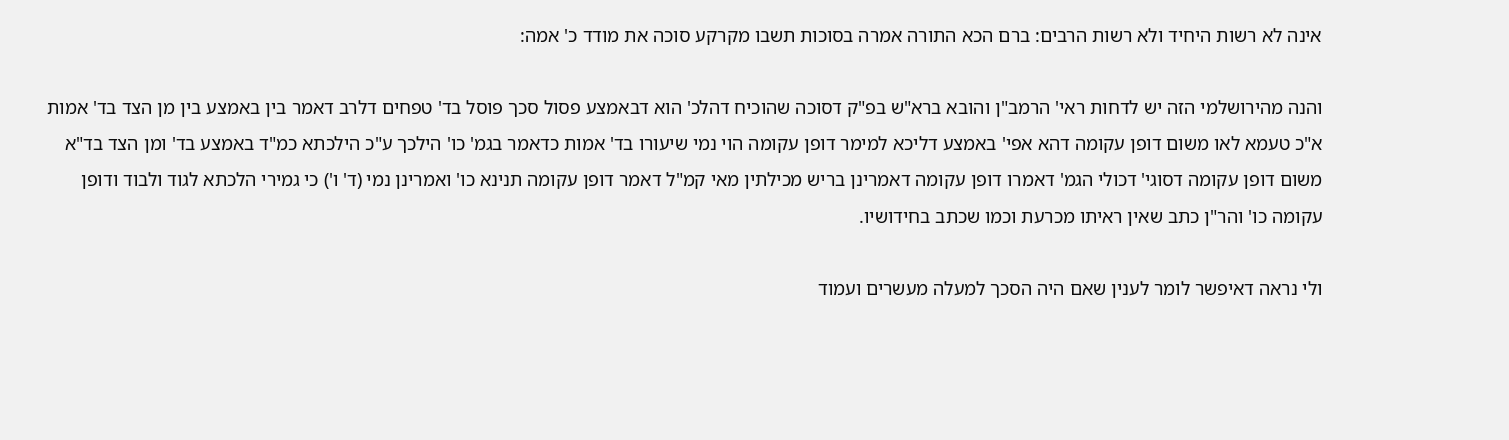אינה לא רשות היחיד ולא רשות הרבים: ברם הכא התורה אמרה בסוכות תשבו מקרקע סוכה את מודד כ' אמה:

והנה מהירושלמי הזה יש לדחות ראי' הרמב"ן והובא ברא"ש בפ"ק דסוכה שהוכיח דהלכ' הוא דבאמצע פסול סכך פוסל בד' טפחים דלרב דאמר בין באמצע בין מן הצד בד' אמות א"כ טעמא לאו משום דופן עקומה דהא אפי' באמצע דליכא למימר דופן עקומה הוי נמי שיעורו בד' אמות כדאמר בגמ' כו' הילכך ע"כ הילכתא כמ"ד באמצע בד' ומן הצד בד"א משום דופן עקומה דסוגי' דכולי הגמ' דאמרו דופן עקומה דאמרינן בריש מכילתין מאי קמ"ל דאמר דופן עקומה תנינא כו' ואמרינן נמי (ד' ו') כי גמירי הלכתא לגוד ולבוד ודופן עקומה כו' והר"ן כתב שאין ראיתו מכרעת וכמו שכתב בחידושיו.

ולי נראה דאיפשר לומר לענין שאם היה הסכך למעלה מעשרים ועמוד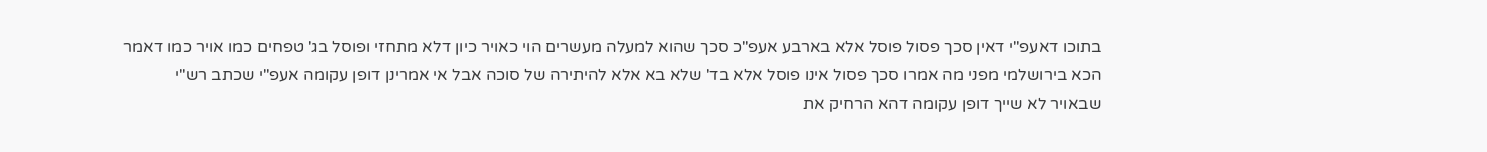בתוכו דאעפ"י דאין סכך פסול פוסל אלא בארבע אעפ"כ סכך שהוא למעלה מעשרים הוי כאויר כיון דלא מתחזי ופוסל בג' טפחים כמו אויר כמו דאמר הכא בירושלמי מפני מה אמרו סכך פסול אינו פוסל אלא בד' שלא בא אלא להיתירה של סוכה אבל אי אמרינן דופן עקומה אעפ"י שכתב רש"י שבאויר לא שייך דופן עקומה דהא הרחיק את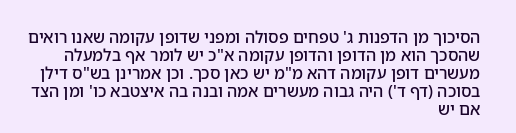הסיכוך מן הדפנות ג' טפחים פסולה ומפני שדופן עקומה שאנו רואים שהסכך הוא מן הדופן והדופן עקומה א"כ יש לומר אף בלמעלה מעשרים דופן עקומה דהא מ"מ יש כאן סכך. וכן אמרינן בש"ס דילן בסוכה (דף ד') היה גבוה מעשרים אמה ובנה בה איצטבא כו' ומן הצד אם יש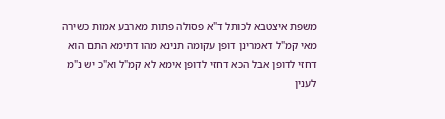משפת איצטבא לכותל ד"א פסולה פתות מארבע אמות כשירה מאי קמ"ל דאמרינן דופן עקומה תנינא מהו דתימא התם הוא דחזי לדופן אבל הכא דחזי לדופן אימא לא קמ"ל וא"כ יש נ"מ לענין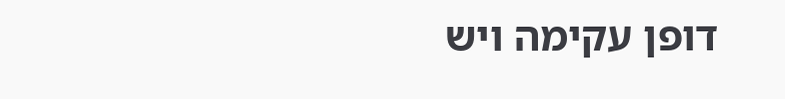דופן עקימה ויש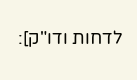לדחות ודו"ק]: